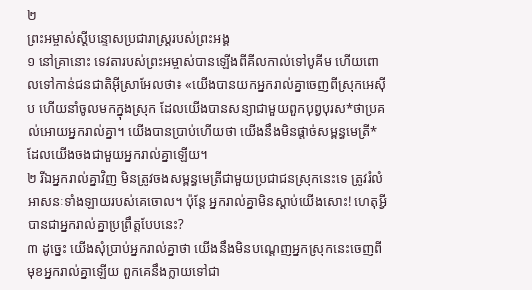២
ព្រះអម្ចាស់ស្ដីបន្ទោសប្រជារាស្ត្ររបស់ព្រះអង្គ
១ នៅគ្រានោះ ទេវតារបស់ព្រះអម្ចាស់បានឡើងពីគីលកាល់ទៅបូគីម ហើយពោលទៅកាន់ជនជាតិអ៊ីស្រាអែលថា៖ «យើងបានយកអ្នករាល់គ្នាចេញពីស្រុកអេស៊ីប ហើយនាំចូលមកក្នុងស្រុក ដែលយើងបានសន្យាជាមួយពួកបុព្វបុរស*ថាប្រគល់អោយអ្នករាល់គ្នា។ យើងបានប្រាប់ហើយថា យើងនឹងមិនផ្ដាច់សម្ពន្ធមេត្រី*ដែលយើងចងជាមួយអ្នករាល់គ្នាឡើយ។
២ រីឯអ្នករាល់គ្នាវិញ មិនត្រូវចងសម្ពន្ធមេត្រីជាមួយប្រជាជនស្រុកនេះទេ ត្រូវរំលំអាសនៈទាំងឡាយរបស់គេចោល។ ប៉ុន្តែ អ្នករាល់គ្នាមិនស្ដាប់យើងសោះ! ហេតុអ្វីបានជាអ្នករាល់គ្នាប្រព្រឹត្តបែបនេះ?
៣ ដូច្នេះ យើងសុំប្រាប់អ្នករាល់គ្នាថា យើងនឹងមិនបណ្ដេញអ្នកស្រុកនេះចេញពីមុខអ្នករាល់គ្នាឡើយ ពួកគេនឹងក្លាយទៅជា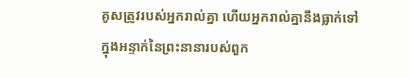គូសត្រូវរបស់អ្នករាល់គ្នា ហើយអ្នករាល់គ្នានឹងធ្លាក់ទៅក្នុងអន្ទាក់នៃព្រះនានារបស់ពួក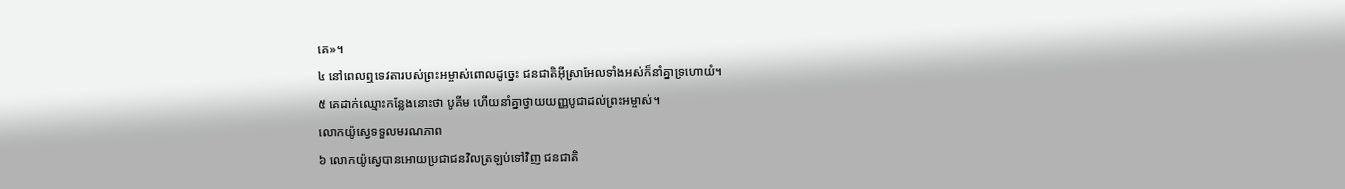គេ»។
៤ នៅពេលឮទេវតារបស់ព្រះអម្ចាស់ពោលដូច្នេះ ជនជាតិអ៊ីស្រាអែលទាំងអស់ក៏នាំគ្នាទ្រហោយំ។
៥ គេដាក់ឈ្មោះកន្លែងនោះថា បូគីម ហើយនាំគ្នាថ្វាយយញ្ញបូជាដល់ព្រះអម្ចាស់។
លោកយ៉ូស្វេទទួលមរណភាព
៦ លោកយ៉ូស្វេបានអោយប្រជាជនវិលត្រឡប់ទៅវិញ ជនជាតិ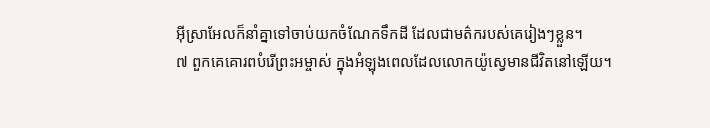អ៊ីស្រាអែលក៏នាំគ្នាទៅចាប់យកចំណែកទឹកដី ដែលជាមត៌ករបស់គេរៀងៗខ្លួន។
៧ ពួកគេគោរពបំរើព្រះអម្ចាស់ ក្នុងអំឡុងពេលដែលលោកយ៉ូស្វេមានជីវិតនៅឡើយ។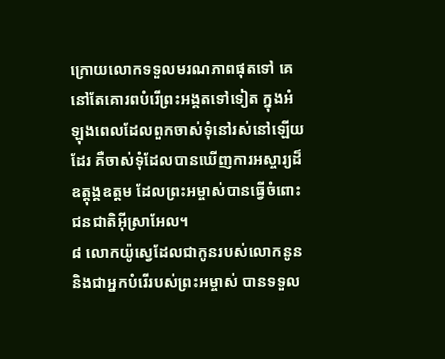ក្រោយលោកទទួលមរណភាពផុតទៅ គេនៅតែគោរពបំរើព្រះអង្គតទៅទៀត ក្នុងអំឡុងពេលដែលពួកចាស់ទុំនៅរស់នៅឡើយដែរ គឺចាស់ទុំដែលបានឃើញការអស្ចារ្យដ៏ឧត្ដុង្គឧត្ដម ដែលព្រះអម្ចាស់បានធ្វើចំពោះជនជាតិអ៊ីស្រាអែល។
៨ លោកយ៉ូស្វេដែលជាកូនរបស់លោកនូន និងជាអ្នកបំរើរបស់ព្រះអម្ចាស់ បានទទួល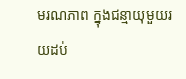មរណភាព ក្នុងជន្មាយុមួយរយដប់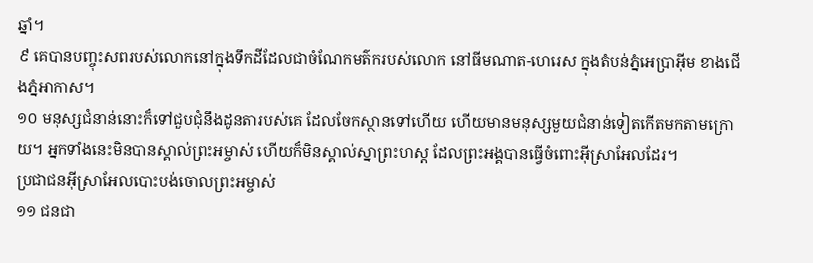ឆ្នាំ។
៩ គេបានបញ្ចុះសពរបស់លោកនៅក្នុងទឹកដីដែលជាចំណែកមត៌ករបស់លោក នៅធីមណាត-ហេរេស ក្នុងតំបន់ភ្នំអេប្រាអ៊ីម ខាងជើងភ្នំអាកាស។
១០ មនុស្សជំនាន់នោះក៏ទៅជួបជុំនឹងដូនតារបស់គេ ដែលចែកស្ថានទៅហើយ ហើយមានមនុស្សមួយជំនាន់ទៀតកើតមកតាមក្រោយ។ អ្នកទាំងនេះមិនបានស្គាល់ព្រះអម្ចាស់ ហើយក៏មិនស្គាល់ស្នាព្រះហស្ដ ដែលព្រះអង្គបានធ្វើចំពោះអ៊ីស្រាអែលដែរ។
ប្រជាជនអ៊ីស្រាអែលបោះបង់ចោលព្រះអម្ចាស់
១១ ជនជា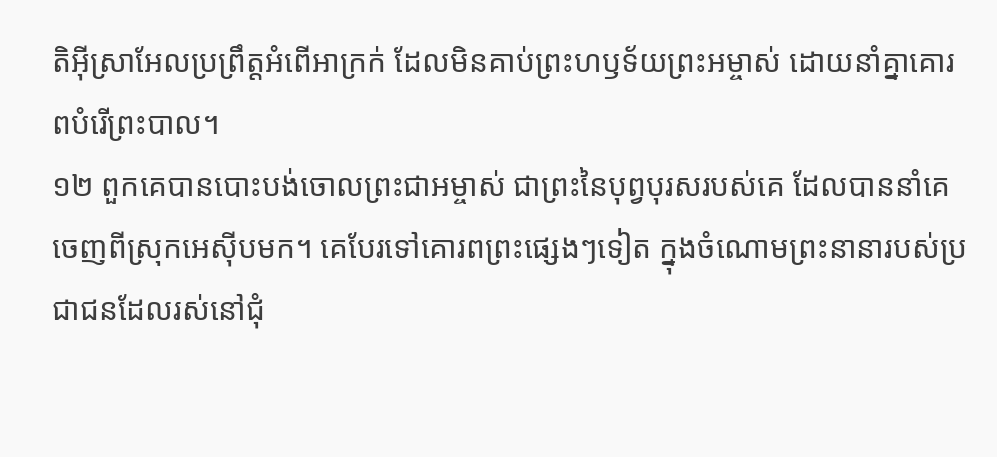តិអ៊ីស្រាអែលប្រព្រឹត្តអំពើអាក្រក់ ដែលមិនគាប់ព្រះហឫទ័យព្រះអម្ចាស់ ដោយនាំគ្នាគោរពបំរើព្រះបាល។
១២ ពួកគេបានបោះបង់ចោលព្រះជាអម្ចាស់ ជាព្រះនៃបុព្វបុរសរបស់គេ ដែលបាននាំគេចេញពីស្រុកអេស៊ីបមក។ គេបែរទៅគោរពព្រះផ្សេងៗទៀត ក្នុងចំណោមព្រះនានារបស់ប្រជាជនដែលរស់នៅជុំ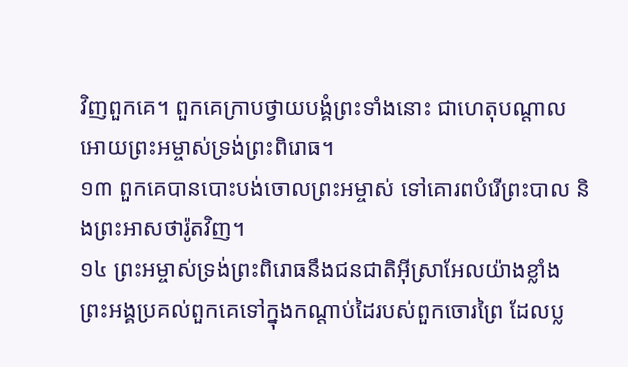វិញពួកគេ។ ពួកគេក្រាបថ្វាយបង្គំព្រះទាំងនោះ ជាហេតុបណ្ដាលអោយព្រះអម្ចាស់ទ្រង់ព្រះពិរោធ។
១៣ ពួកគេបានបោះបង់ចោលព្រះអម្ចាស់ ទៅគោរពបំរើព្រះបាល និងព្រះអាសថារ៉ូតវិញ។
១៤ ព្រះអម្ចាស់ទ្រង់ព្រះពិរោធនឹងជនជាតិអ៊ីស្រាអែលយ៉ាងខ្លាំង ព្រះអង្គប្រគល់ពួកគេទៅក្នុងកណ្ដាប់ដៃរបស់ពួកចោរព្រៃ ដែលប្ល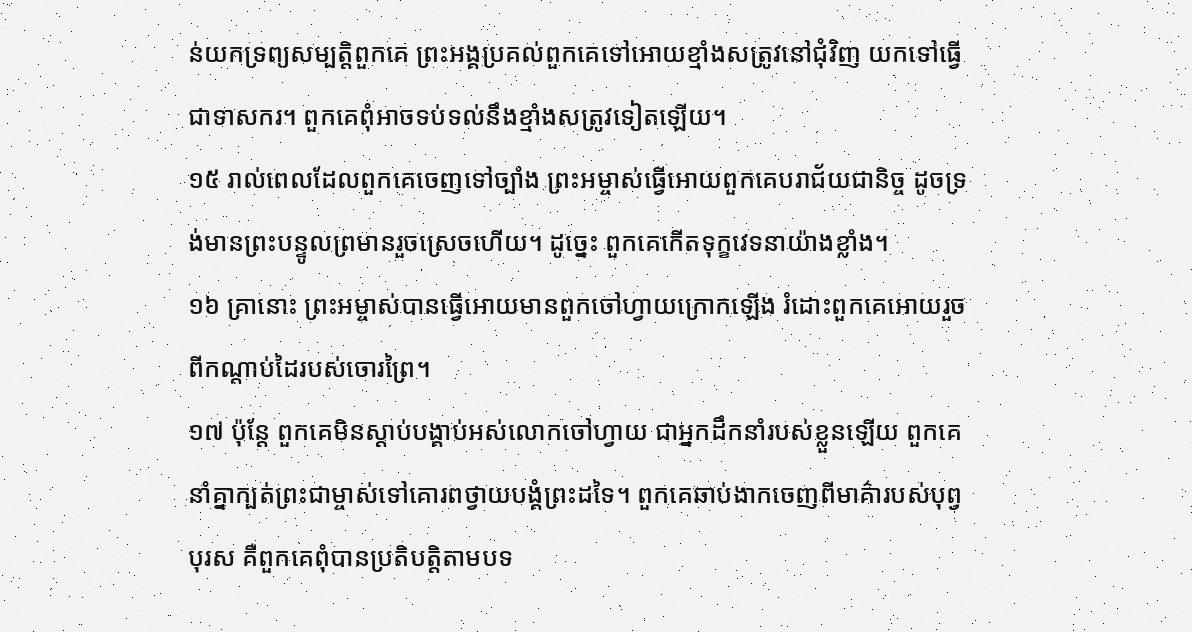ន់យកទ្រព្យសម្បត្តិពួកគេ ព្រះអង្គប្រគល់ពួកគេទៅអោយខ្មាំងសត្រូវនៅជុំវិញ យកទៅធ្វើជាទាសករ។ ពួកគេពុំអាចទប់ទល់នឹងខ្មាំងសត្រូវទៀតឡើយ។
១៥ រាល់ពេលដែលពួកគេចេញទៅច្បាំង ព្រះអម្ចាស់ធ្វើអោយពួកគេបរាជ័យជានិច្ច ដូចទ្រង់មានព្រះបន្ទូលព្រមានរួចស្រេចហើយ។ ដូច្នេះ ពួកគេកើតទុក្ខវេទនាយ៉ាងខ្លាំង។
១៦ គ្រានោះ ព្រះអម្ចាស់បានធ្វើអោយមានពួកចៅហ្វាយក្រោកឡើង រំដោះពួកគេអោយរួចពីកណ្ដាប់ដៃរបស់ចោរព្រៃ។
១៧ ប៉ុន្តែ ពួកគេមិនស្ដាប់បង្គាប់អស់លោកចៅហ្វាយ ជាអ្នកដឹកនាំរបស់ខ្លួនឡើយ ពួកគេនាំគ្នាក្បត់ព្រះជាម្ចាស់ទៅគោរពថ្វាយបង្គំព្រះដទៃ។ ពួកគេឆាប់ងាកចេញពីមាគ៌ារបស់បុព្វបុរស គឺពួកគេពុំបានប្រតិបត្តិតាមបទ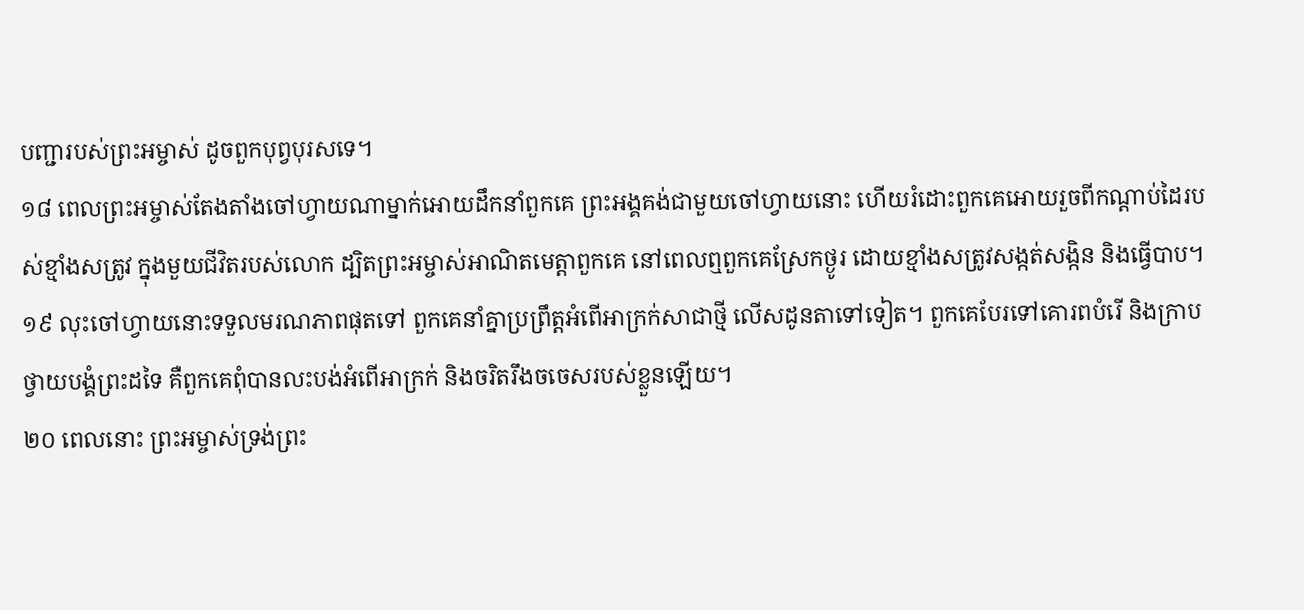បញ្ជារបស់ព្រះអម្ចាស់ ដូចពួកបុព្វបុរសទេ។
១៨ ពេលព្រះអម្ចាស់តែងតាំងចៅហ្វាយណាម្នាក់អោយដឹកនាំពួកគេ ព្រះអង្គគង់ជាមួយចៅហ្វាយនោះ ហើយរំដោះពួកគេអោយរួចពីកណ្ដាប់ដៃរបស់ខ្មាំងសត្រូវ ក្នុងមួយជីវិតរបស់លោក ដ្បិតព្រះអម្ចាស់អាណិតមេត្តាពួកគេ នៅពេលឮពួកគេស្រែកថ្ងូរ ដោយខ្មាំងសត្រូវសង្កត់សង្កិន និងធ្វើបាប។
១៩ លុះចៅហ្វាយនោះទទួលមរណភាពផុតទៅ ពួកគេនាំគ្នាប្រព្រឹត្តអំពើអាក្រក់សាជាថ្មី លើសដូនតាទៅទៀត។ ពួកគេបែរទៅគោរពបំរើ និងក្រាបថ្វាយបង្គំព្រះដទៃ គឺពួកគេពុំបានលះបង់អំពើអាក្រក់ និងចរិតរឹងចចេសរបស់ខ្លួនឡើយ។
២០ ពេលនោះ ព្រះអម្ចាស់ទ្រង់ព្រះ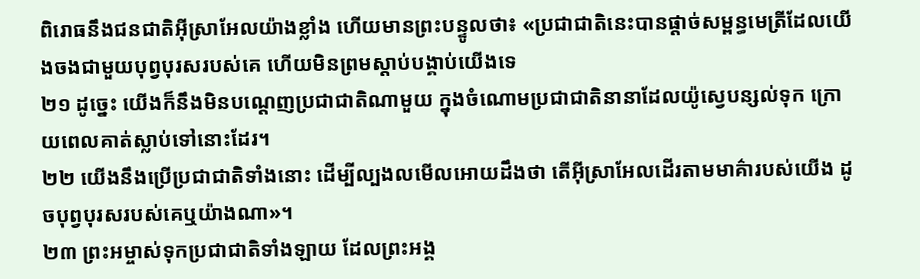ពិរោធនឹងជនជាតិអ៊ីស្រាអែលយ៉ាងខ្លាំង ហើយមានព្រះបន្ទូលថា៖ «ប្រជាជាតិនេះបានផ្ដាច់សម្ពន្ធមេត្រីដែលយើងចងជាមួយបុព្វបុរសរបស់គេ ហើយមិនព្រមស្ដាប់បង្គាប់យើងទេ
២១ ដូច្នេះ យើងក៏នឹងមិនបណ្ដេញប្រជាជាតិណាមួយ ក្នុងចំណោមប្រជាជាតិនានាដែលយ៉ូស្វេបន្សល់ទុក ក្រោយពេលគាត់ស្លាប់ទៅនោះដែរ។
២២ យើងនឹងប្រើប្រជាជាតិទាំងនោះ ដើម្បីល្បងលមើលអោយដឹងថា តើអ៊ីស្រាអែលដើរតាមមាគ៌ារបស់យើង ដូចបុព្វបុរសរបស់គេឬយ៉ាងណា»។
២៣ ព្រះអម្ចាស់ទុកប្រជាជាតិទាំងឡាយ ដែលព្រះអង្គ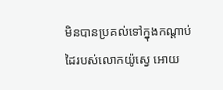មិនបានប្រគល់ទៅក្នុងកណ្ដាប់ដៃរបស់លោកយ៉ូស្វេ អោយ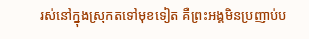រស់នៅក្នុងស្រុកតទៅមុខទៀត គឺព្រះអង្គមិនប្រញាប់ប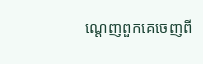ណ្ដេញពួកគេចេញពី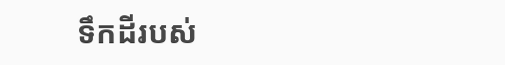ទឹកដីរបស់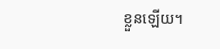ខ្លួនឡើយ។